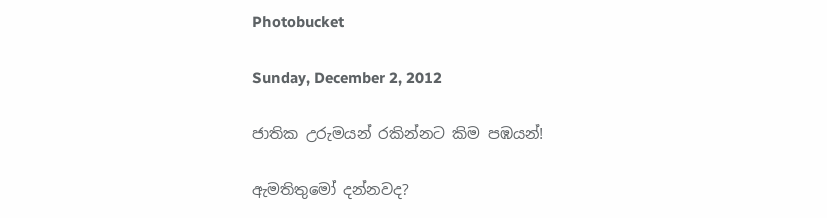Photobucket

Sunday, December 2, 2012

ජාතික උරුමයන් රකින්නට කිම පඹයන්!

ඇමතිතුමෝ දන්නවද?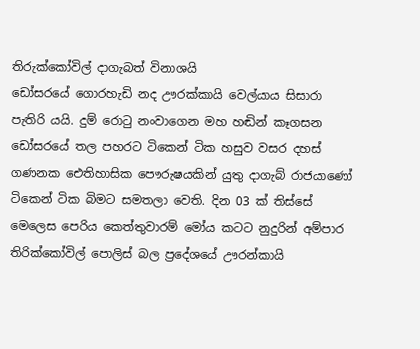තිරුක්‌කෝවිල් දාගැබත් විනාශයි
ඩෝසරයේ ගොරහැඩි නද ඌරක්‌කායි වෙල්යාය සිසාරා පැතිරි යයි. දුම් රොටු නංවාගෙන මහ හඬින් කෑගසන ඩෝසරයේ තල පහරට ටිකෙන් ටික හසුව වසර දහස්‌ ගණනක ඓතිහාසික පෞරුෂයකින් යුතු දාගැබ් රාජයාණෝ ටිකෙන් ටික බිමට සමතලා වෙති. දින 03 ක්‌ තිස්‌සේ මෙලෙස පෙරිය කෙත්තුවාරම් මෝය කටට නුදුරින් අම්පාර තිරික්‌කෝවිල් පොලිස්‌ බල ප්‍රදේශයේ ඌරන්කායි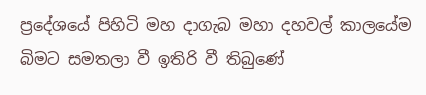ප්‍රදේශයේ පිහිටි මහ දාගැබ මහා දහවල් කාලයේම බිමට සමතලා වී ඉතිරි වී තිබුණේ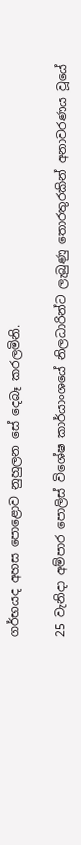ගර්භයද අහස පොළොව නුහුලන සේ දෙබෑ කරලමිනි.

25 වැනිදා අම්පාර පොලිස්‌ විශේෂ කාර්යාංශයේ නිලධාරින්ට ලැබුණු තොරතුරකින් අනාවරණය වූයේ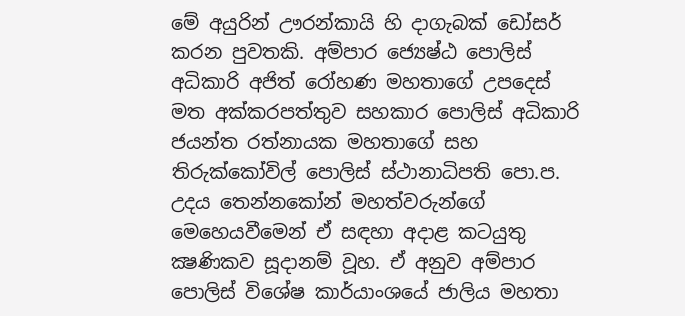මේ අයුරින් ඌරන්කායි හි දාගැබක්‌ ඩෝසර් කරන පුවතකි. අම්පාර ජ්‍යෙෂ්ඨ පොලිස්‌ අධිකාරි අජිත් රෝහණ මහතාගේ උපදෙස්‌ මත අක්‌කරපත්තුව සහකාර පොලිස්‌ අධිකාරි ජයන්ත රත්නායක මහතාගේ සහ තිරුක්‌කෝවිල් පොලිස්‌ ස්‌ථානාධිපති පො.ප. උදය තෙන්නකෝන් මහත්වරුන්ගේ මෙහෙයවීමෙන් ඒ සඳහා අදාළ කටයුතු ක්‍ෂණිකව සූදානම් වූහ. ඒ අනුව අම්පාර පොලිස්‌ විශේෂ කාර්යාංශයේ ජාලිය මහතා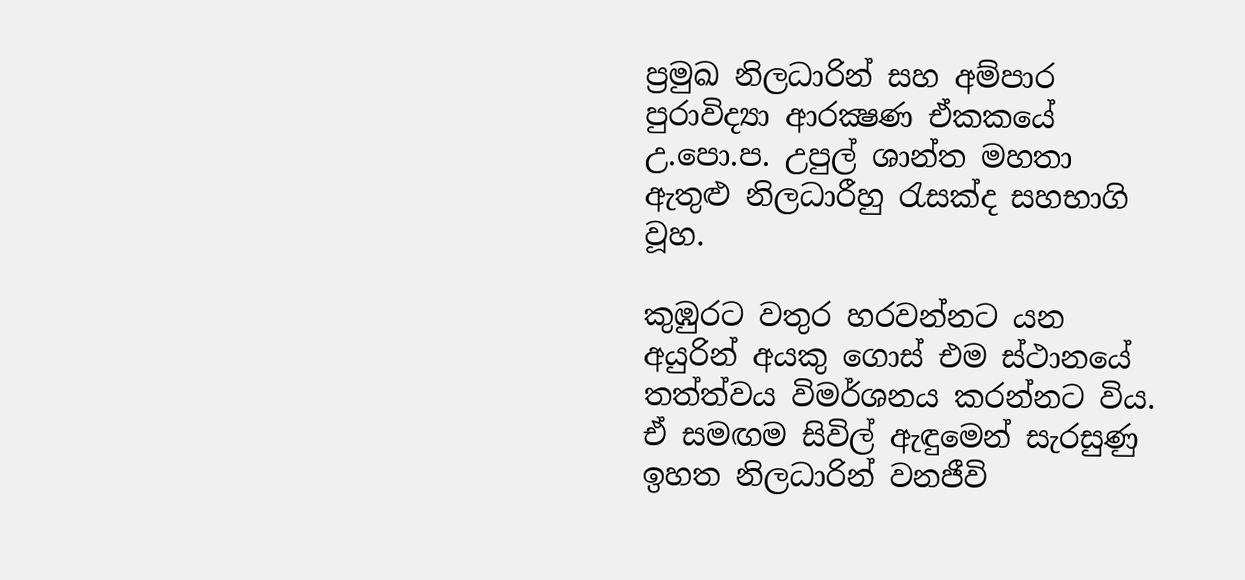ප්‍රමුඛ නිලධාරින් සහ අම්පාර පුරාවිද්‍යා ආරක්‍ෂණ ඒකකයේ උ.පො.ප. උපුල් ශාන්ත මහතා ඇතුළු නිලධාරීහු රැසක්‌ද සහභාගි වූහ.

කුඹුරට වතුර හරවන්නට යන අයුරින් අයකු ගොස්‌ එම ස්‌ථානයේ තත්ත්වය විමර්ශනය කරන්නට විය. ඒ සමඟම සිවිල් ඇඳුමෙන් සැරසුණු ඉහත නිලධාරින් වනජීවි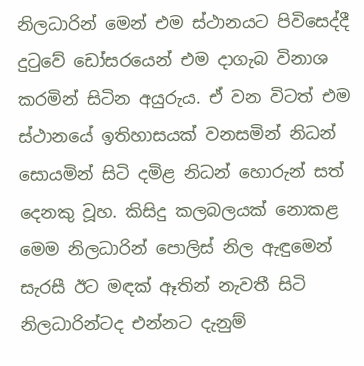නිලධාරින් මෙන් එම ස්‌ථානයට පිවිසෙද්දී දුටුවේ ඩෝසරයෙන් එම දාගැබ විනාශ කරමින් සිටින අයුරුය. ඒ වන විටත් එම ස්‌ථානයේ ඉතිහාසයක්‌ වනසමින් නිධන් සොයමින් සිටි දමිළ නිධන් හොරුන් සත් දෙනකු වූහ. කිසිදු කලබලයක්‌ නොකළ මෙම නිලධාරින් පොලිස්‌ නිල ඇඳුමෙන් සැරසී ඊට මඳක්‌ ඈතින් නැවතී සිටි නිලධාරින්ටද එන්නට දැනුම්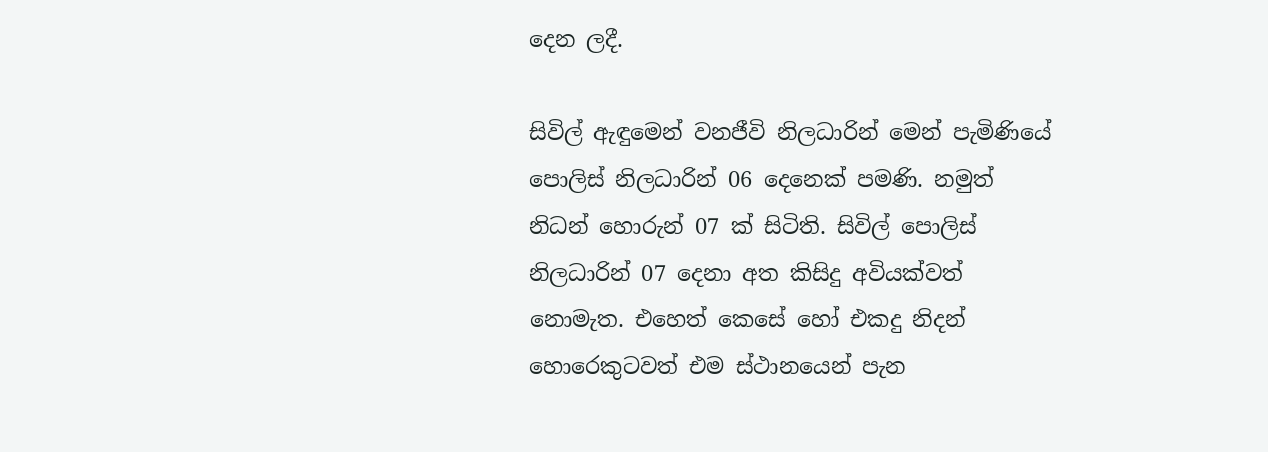දෙන ලදී.

සිවිල් ඇඳුමෙන් වනජීවි නිලධාරින් මෙන් පැමිණියේ පොලිස්‌ නිලධාරින් 06 දෙනෙක්‌ පමණි. නමුත් නිධන් හොරුන් 07 ක්‌ සිටිති. සිවිල් පොලිස්‌ නිලධාරින් 07 දෙනා අත කිසිදු අවියක්‌වත් නොමැත. එහෙත් කෙසේ හෝ එකදු නිදන් හොරෙකුටවත් එම ස්‌ථානයෙන් පැන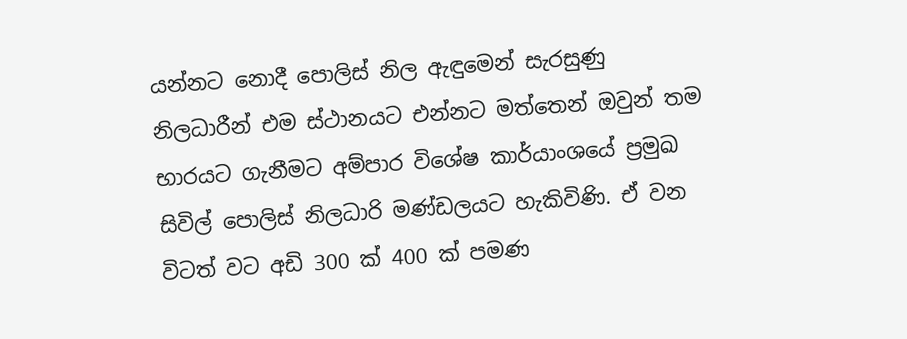යන්නට නොදී පොලිස්‌ නිල ඇඳුමෙන් සැරසුණු නිලධාරීන් එම ස්‌ථානයට එන්නට මත්තෙන් ඔවුන් තම භාරයට ගැනීමට අම්පාර විශේෂ කාර්යාංශයේ ප්‍රමුඛ සිවිල් පොලිස්‌ නිලධාරි මණ්‌ඩලයට හැකිවිණි. ඒ වන විටත් වට අඩි 300 ක්‌ 400 ක්‌ පමණ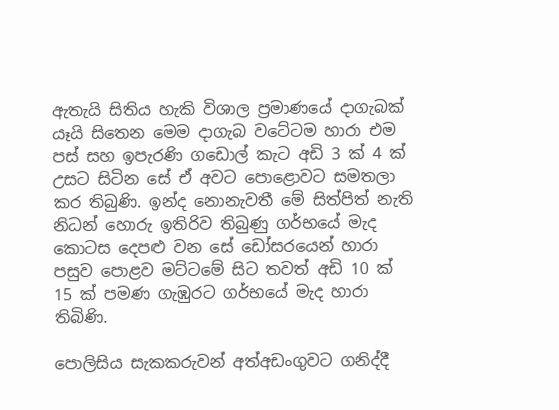ඇතැයි සිතිය හැකි විශාල ප්‍රමාණයේ දාගැබක්‌ යෑයි සිතෙන මෙම දාගැබ වටේටම හාරා එම පස්‌ සහ ඉපැරණි ගඩොල් කැට අඩි 3 ක්‌ 4 ක්‌ උසට සිටින සේ ඒ අවට පොළොවට සමතලා කර තිබුණි. ඉන්ද නොනැවතී මේ සිත්පිත් නැති නිධන් හොරු ඉතිරිව තිබුණු ගර්භයේ මැද කොටස දෙපළු වන සේ ඩෝසරයෙන් හාරා පසුව පොළව මට්‌ටමේ සිට තවත් අඩි 10 ක්‌ 15 ක්‌ පමණ ගැඹුරට ගර්භයේ මැද හාරා තිබිණි.

පොලිසිය සැකකරුවන් අත්අඩංගුවට ගනිද්දී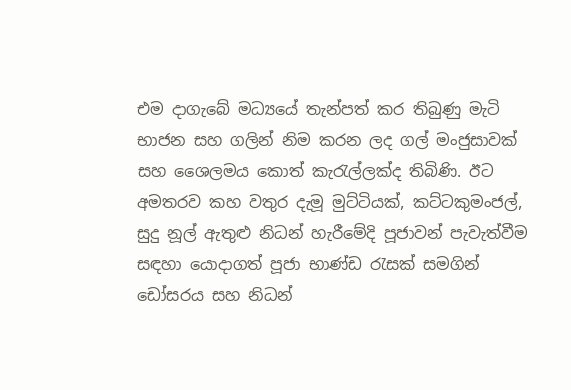එම දාගැබේ මධ්‍යයේ තැන්පත් කර තිබුණු මැටි භාජන සහ ගලින් නිම කරන ලද ගල් මංජුසාවක්‌ සහ ශෛලමය කොත් කැරැල්ලක්‌ද තිබිණි. ඊට අමතරව කහ වතුර දැමූ මුට්‌ටියක්‌, කට්‌ටකුමංජල්, සුදු නූල් ඇතුළු නිධන් හැරීමේදි පූජාවන් පැවැත්වීම සඳහා යොදාගත් පූජා භාණ්‌ඩ රැසක්‌ සමගින් ඩෝසරය සහ නිධන්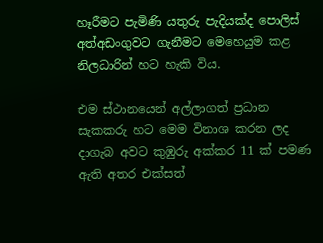හෑරීමට පැමිණි යතුරු පැදියක්‌ද පොලිස්‌ අත්අඩංගුවට ගැනීමට මෙහෙයුම කළ නිලධාරින් හට හැකි විය.

එම ස්‌ථානයෙන් අල්ලාගත් ප්‍රධාන සැකකරු හට මෙම විනාශ කරන ලද දාගැබ අවට කුඹුරු අක්‌කර 11 ක්‌ පමණ ඇති අතර එක්‌සත්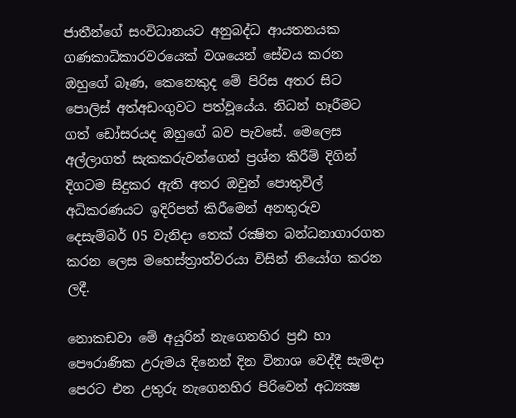ජාතීන්ගේ සංවිධානයට අනුබද්ධ ආයතනයක ගණකාධිකාරවරයෙක්‌ වශයෙන් සේවය කරන ඔහුගේ බෑණ, කෙනෙකුද මේ පිරිස අතර සිට පොලිස්‌ අත්අඩංගුවට පත්වූයේය. නිධන් හෑරීමට ගත් ඩෝසරයද ඔහුගේ බව පැවසේ. මෙලෙස අල්ලාගත් සැකකරුවන්ගෙන් ප්‍රශ්න කිරීම් දිගින් දිගටම සිදුකර ඇති අතර ඔවුන් පොතුවිල් අධිකරණයට ඉදිරිපත් කිරීමෙන් අනතුරුව දෙසැම්බර් 05 වැනිදා තෙක්‌ රක්‍ෂිත බන්ධනාගාරගත කරන ලෙස මහෙස්‌ත්‍රාත්වරයා විසින් නියෝග කරන ලදී.

නොකඩවා මේ අයුරින් නැගෙනහිර ප්‍රඪ හා පෞරාණික උරුමය දිනෙන් දින විනාශ වෙද්දී සැමදා පෙරට එන උතුරු නැගෙනහිර පිරිවෙන් අධ්‍යක්‍ෂ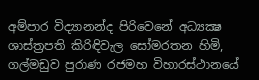අම්පාර විද්‍යානන්ද පිරිවෙනේ අධ්‍යක්‍ෂ ශාස්‌ත්‍රපති කිරිඳිවැල සෝමරතන හිමි, ගල්මඩුව පුරාණ රජමහ විහාරස්‌ථානයේ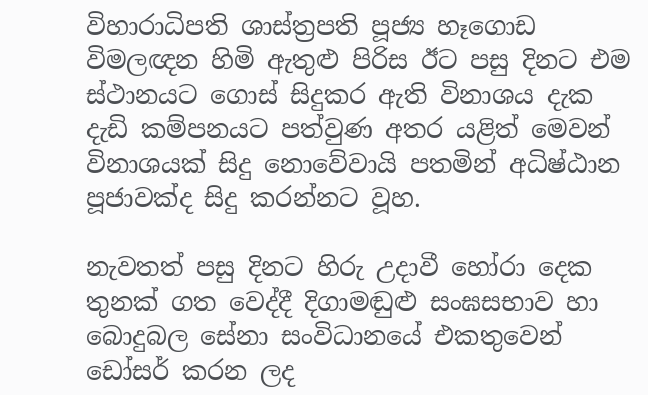විහාරාධිපති ශාස්‌ත්‍රපති පූජ්‍ය හෑගොඩ විමලඥන හිමි ඇතුළු පිරිස ඊට පසු දිනට එම ස්‌ථානයට ගොස්‌ සිදුකර ඇති විනාශය දැක දැඩි කම්පනයට පත්වුණ අතර යළිත් මෙවන් විනාශයක්‌ සිදු නොවේවායි පතමින් අධිෂ්ඨාන පූජාවක්‌ද සිදු කරන්නට වූහ.

නැවතත් පසු දිනට හිරු උදාවී හෝරා දෙක තුනක්‌ ගත වෙද්දී දිගාමඬුළු සංඝසභාව හා බොදුබල සේනා සංවිධානයේ එකතුවෙන් ඩෝසර් කරන ලද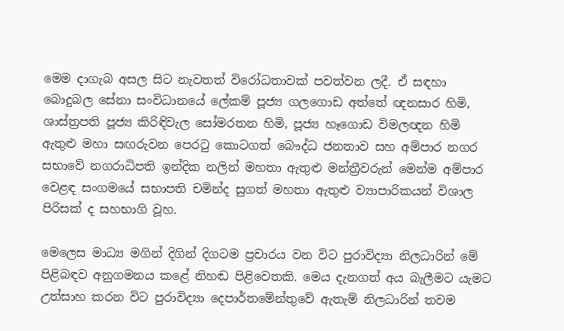මෙම දාගැබ අසල සිට නැවතත් විරෝධතාවක්‌ පවත්වන ලදී. ඒ සඳහා බොදුබල සේනා සංවිධානයේ ලේකම් පූජ්‍ය ගලගොඩ අත්තේ ඥනසාර හිමි, ශාස්‌ත්‍රපති පූජ්‍ය කිරිඳිවැල සෝමරතන හිමි, පූජ්‍ය හෑගොඩ විමලඥන හිමි ඇතුළු මහා සඟරුවන පෙරටු කොටගත් බෞද්ධ ජනතාව සහ අම්පාර නගර සභාවේ නගරාධිපති ඉන්දික නලින් මහතා ඇතුළු මන්ත්‍රීවරුන් මෙන්ම අම්පාර වෙළඳ සංගමයේ සභාපති චමින්ද සුගත් මහතා ඇතුළු ව්‍යාපාරිකයන් විශාල පිරිසක්‌ ද සහභාගි වූහ.

මෙලෙස මාධ්‍ය මගින් දිගින් දිගටම ප්‍රචාරය වන විට පුරාවිද්‍යා නිලධාරින් මේ පිළිබඳව අනුගමනය කළේ නිහඬ පිළිවෙතකි. මෙය දැනගත් අය බැලීමට යැමට උත්සාහ කරන විට පුරාවිද්‍යා දෙපාර්තමේන්තුවේ ඇතැම් නිලධාරින් තවම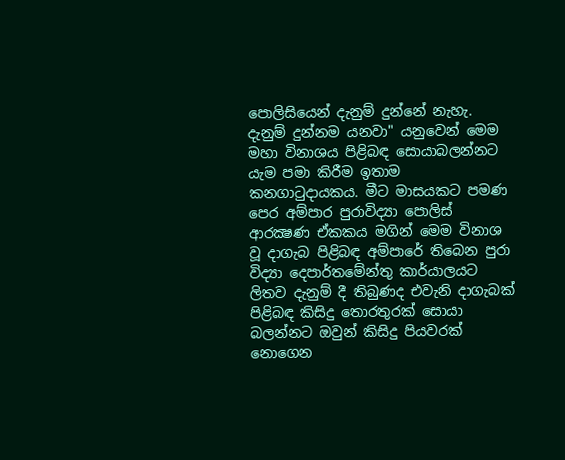පොලිසියෙන් දැනුම් දුන්නේ නැහැ. දැනුම් දුන්නම යනවා" යනුවෙන් මෙම මහා විනාශය පිළිබඳ සොයාබලන්නට යැම පමා කිරීම ඉතාම කනගාටුදායකය. මීට මාසයකට පමණ පෙර අම්පාර පුරාවිද්‍යා පොලිස්‌ ආරක්‍ෂණ ඒකකය මගින් මෙම විනාශ වූ දාගැබ පිළිබඳ අම්පාරේ තිබෙන පුරා විද්‍යා දෙපාර්තමේන්තු කාර්යාලයට ලිතව දැනුම් දී තිබුණද එවැනි දාගැබක්‌ පිළිබඳ කිසිදු තොරතුරක්‌ සොයා බලන්නට ඔවුන් කිසිදු පියවරක්‌ නොගෙන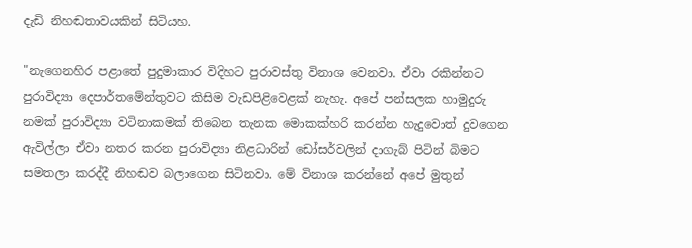දැඩි නිහඬතාවයකින් සිටියහ.

"නැගෙනහිර පළාතේ පුදුමාකාර විදිහට පුරාවස්‌තු විනාශ වෙනවා. ඒවා රකින්නට පුරාවිද්‍යා දෙපාර්තමේන්තුවට කිසිම වැඩපිළිවෙළක්‌ නැහැ. අපේ පන්සලක හාමුදුරු නමක්‌ පුරාවිද්‍යා වටිනාකමක්‌ තිබෙන තැනක මොකක්‌හරි කරන්න හැදුවොත් දුවගෙන ඇවිල්ලා ඒවා නතර කරන පුරාවිද්‍යා නිළධාරින් ඩෝසර්වලින් දාගැබ් පිටින් බිමට සමතලා කරද්දී නිහඬව බලාගෙන සිටිනවා. මේ විනාශ කරන්නේ අපේ මුතුන්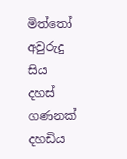මිත්තෝ අවුරුදු සිය දහස්‌ ගණනක්‌ දහඩිය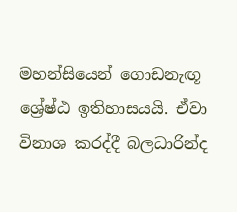මහන්සියෙන් ගොඩනැඟූ ශ්‍රේෂ්ඨ ඉතිහාසයයි. ඒවා විනාශ කරද්දී බලධාරින්ද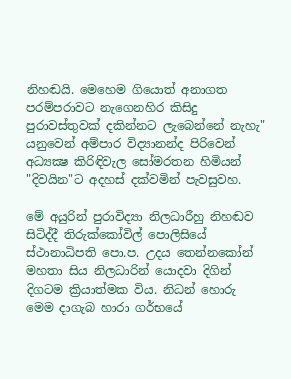නිහඬයි. මෙහෙම ගියොත් අනාගත පරම්පරාවට නැගෙනහිර කිසිදු පුරාවස්‌තුවක්‌ දකින්නට ලැබෙන්නේ නැහැ" යනුවෙන් අම්පාර විද්‍යානන්ද පිරිවෙන් අධ්‍යක්‍ෂ කිරිඳිවැල සෝමරතන හිමියන් "දිවයින"ට අදහස්‌ දක්‌වමින් පැවසුවහ.

මේ අයුරින් පුරාවිද්‍යා නිලධාරීහු නිහඬව සිටිද්දී තිරුක්‌කෝවිල් පොලිසියේ ස්‌ථානාධිපති පො.ප. උදය තෙන්නකෝන් මහතා සිය නිලධාරින් යොදවා දිගින් දිගටම ක්‍රියාත්මක විය. නිධන් හොරු මෙම දාගැබ හාරා ගර්භයේ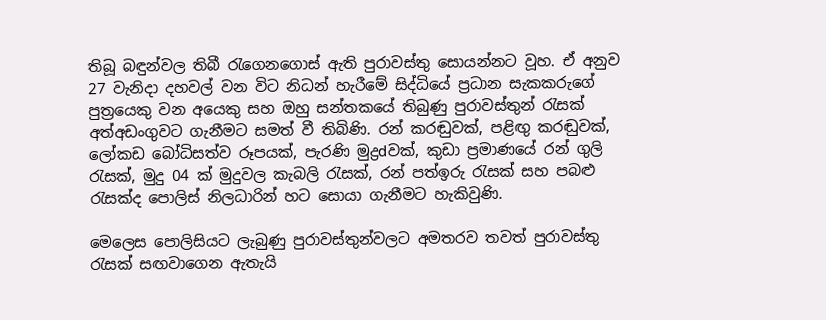තිබූ බඳුන්වල තිබී රැගෙනගොස්‌ ඇති පුරාවස්‌තු සොයන්නට වූහ. ඒ අනුව 27 වැනිදා දහවල් වන විට නිධන් හැරීමේ සිද්ධියේ ප්‍රධාන සැකකරුගේ පුත්‍රයෙකු වන අයෙකු සහ ඔහු සන්තකයේ තිබුණු පුරාවස්‌තුන් රැසක්‌ අත්අඩංගුවට ගැනීමට සමත් වී තිබිණි. රන් කරඬුවක්‌, පළිඟු කරඬුවක්‌, ලෝකඩ බෝධිසත්ව රූපයක්‌, පැරණි මුද්‍රdවක්‌, කුඩා ප්‍රමාණයේ රන් ගුලි රැසක්‌, මුදු 04 ක්‌ මුදුවල කැබලි රැසක්‌, රන් පත්ඉරු රැසක්‌ සහ පබළු රැසක්‌ද පොලිස්‌ නිලධාරින් හට සොයා ගැනීමට හැකිවුණි.

මෙලෙස පොලිසියට ලැබුණු පුරාවස්‌තුන්වලට අමතරව තවත් පුරාවස්‌තු රැසක්‌ සඟවාගෙන ඇතැයි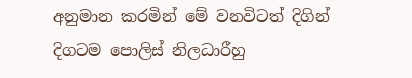අනුමාන කරමින් මේ වනවිටත් දිගින් දිගටම පොලිස්‌ නිලධාරීහු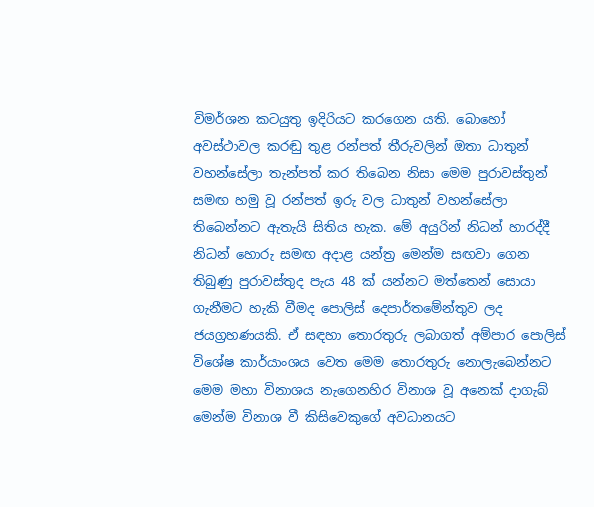විමර්ශන කටයුතු ඉදිරියට කරගෙන යති. බොහෝ අවස්‌ථාවල කරඬු තුළ රන්පත් තීරුවලින් ඔතා ධාතුන් වහන්සේලා තැන්පත් කර තිබෙන නිසා මෙම පුරාවස්‌තුන් සමඟ හමු වූ රන්පත් ඉරු වල ධාතුන් වහන්සේලා තිබෙන්නට ඇතැයි සිතිය හැක. මේ අයුරින් නිධන් හාරද්දී නිධන් හොරු සමඟ අදාළ යන්ත්‍ර මෙන්ම සඟවා ගෙන තිබුණු පුරාවස්‌තුද පැය 48 ක්‌ යන්නට මත්තෙන් සොයා ගැනීමට හැකි වීමද පොලිස්‌ දෙපාර්තමේන්තුව ලද ජයග්‍රහණයකි. ඒ සඳහා තොරතුරු ලබාගත් අම්පාර පොලිස්‌ විශේෂ කාර්යාංශය වෙත මෙම තොරතුරු නොලැබෙන්නට මෙම මහා විනාශය නැගෙනහිර විනාශ වූ අනෙක්‌ දාගැබ් මෙන්ම විනාශ වී කිසිවෙකුගේ අවධානයට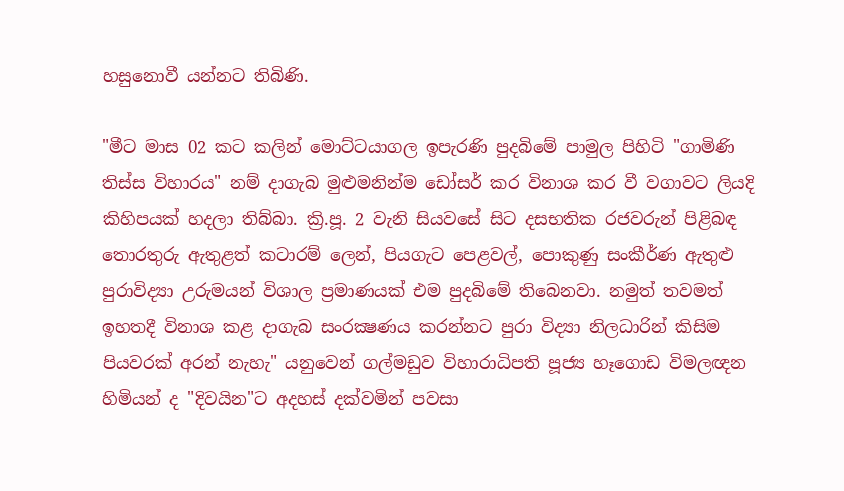හසුනොවී යන්නට තිබිණි.

"මීට මාස 02 කට කලින් මොට්‌ටයාගල ඉපැරණි පුදබිමේ පාමුල පිහිටි "ගාමිණි තිස්‌ස විහාරය" නම් දාගැබ මුළුමනින්ම ඩෝසර් කර විනාශ කර වී වගාවට ලියදි කිහිපයක්‌ හදලා තිබ්බා. ක්‍රි.පූ. 2 වැනි සියවසේ සිට දසභතික රජවරුන් පිළිබඳ තොරතුරු ඇතුළත් කටාරම් ලෙන්, පියගැට පෙළවල්, පොකුණු සංකීර්ණ ඇතුළු පුරාවිද්‍යා උරුමයන් විශාල ප්‍රමාණයක්‌ එම පුදබිමේ තිබෙනවා. නමුත් තවමත් ඉහතදී විනාශ කළ දාගැබ සංරක්‍ෂණය කරන්නට පුරා විද්‍යා නිලධාරින් කිසිම පියවරක්‌ අරන් නැහැ" යනුවෙන් ගල්මඩුව විහාරාධිපති පූජ්‍ය හෑගොඩ විමලඥන හිමියන් ද "දිවයින"ට අදහස්‌ දක්‌වමින් පවසා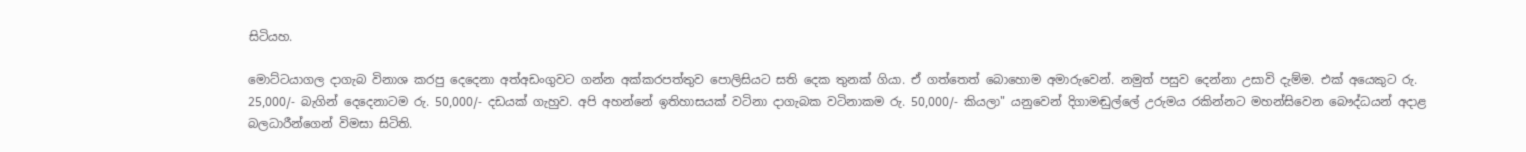සිටියහ.

මොට්‌ටයාගල දාගැබ විනාශ කරපු දෙදෙනා අත්අඩංගුවට ගන්න අක්‌කරපත්තුව පොලිසියට සති දෙක තුනක්‌ ගියා. ඒ ගත්තෙත් බොහොම අමාරුවෙන්. නමුත් පසුව දෙන්නා උසාවි දැම්ම. එක්‌ අයෙකුට රු. 25,000/- බැගින් දෙදෙනාටම රු. 50,000/- දඩයක්‌ ගැහුව. අපි අහන්නේ ඉතිහාසයක්‌ වටිනා දාගැබක වටිනාකම රු. 50,000/- කියලා" යනුවෙන් දිගාමඬුල්ලේ උරුමය රකින්නට මහන්සිවෙන බෞද්ධයන් අදාළ බලධාරීන්ගෙන් විමසා සිටිති.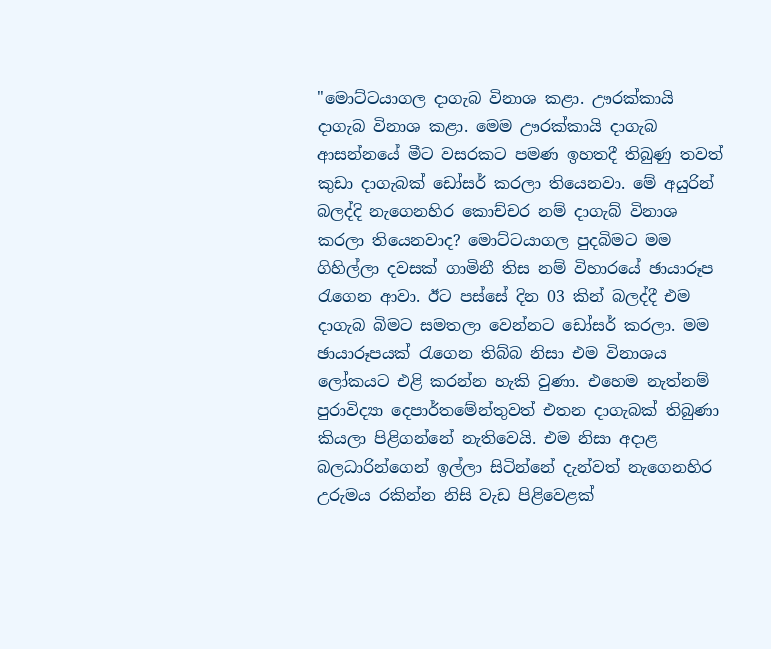"මොට්‌ටයාගල දාගැබ විනාශ කළා. ඌරක්‌කායි දාගැබ විනාශ කළා. මෙම ඌරක්‌කායි දාගැබ ආසන්නයේ මීට වසරකට පමණ ඉහතදී තිබුණු තවත් කුඩා දාගැබක්‌ ඩෝසර් කරලා තියෙනවා. මේ අයුරින් බලද්දි නැගෙනහිර කොච්චර නම් දාගැබ් විනාශ කරලා තියෙනවාද? මොට්‌ටයාගල පුදබිමට මම ගිහිල්ලා දවසක්‌ ගාමිනී තිස නම් විහාරයේ ඡායාරූප රැගෙන ආවා. ඊට පස්‌සේ දින 03 කින් බලද්දී එම දාගැබ බිමට සමතලා වෙන්නට ඩෝසර් කරලා. මම ඡායාරූපයක්‌ රැගෙන තිබ්බ නිසා එම විනාශය ලෝකයට එළි කරන්න හැකි වුණා. එහෙම නැත්නම් පුරාවිද්‍යා දෙපාර්තමේන්තුවත් එතන දාගැබක්‌ තිබුණා කියලා පිළිගන්නේ නැතිවෙයි. එම නිසා අදාළ බලධාරින්ගෙන් ඉල්ලා සිටින්නේ දැන්වත් නැගෙනහිර උරුමය රකින්න නිසි වැඩ පිළිවෙළක්‌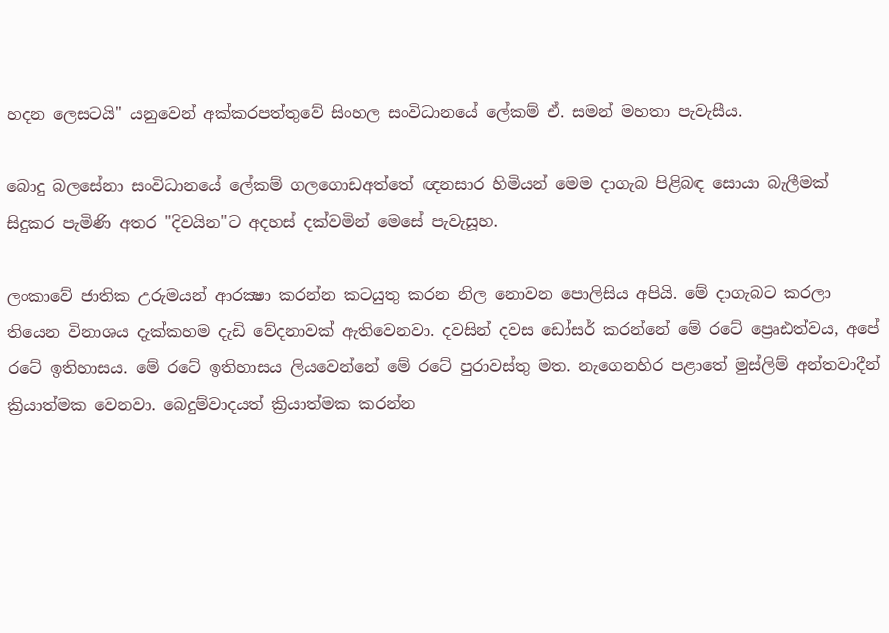හදන ලෙසටයි" යනුවෙන් අක්‌කරපත්තුවේ සිංහල සංවිධානයේ ලේකම් ඒ. සමන් මහතා පැවැසීය.

බොදු බලසේනා සංවිධානයේ ලේකම් ගලගොඩඅත්තේ ඥනසාර හිමියන් මෙම දාගැබ පිළිබඳ සොයා බැලීමක්‌ සිදුකර පැමිණි අතර "දිවයින"ට අදහස්‌ දක්‌වමින් මෙසේ පැවැසූහ.

ලංකාවේ ජාතික උරුමයන් ආරක්‍ෂා කරන්න කටයුතු කරන නිල නොවන පොලිසිය අපියි. මේ දාගැබට කරලා තියෙන විනාශය දැක්‌කහම දැඩි වේදනාවක්‌ ඇතිවෙනවා. දවසින් දවස ඩෝසර් කරන්නේ මේ රටේ ප්‍රෙෘඪත්වය, අපේ රටේ ඉතිහාසය. මේ රටේ ඉතිහාසය ලියවෙන්නේ මේ රටේ පුරාවස්‌තු මත. නැගෙනහිර පළාතේ මුස්‌ලිම් අන්තවාදීන් ක්‍රියාත්මක වෙනවා. බෙදුම්වාදයත් ක්‍රියාත්මක කරන්න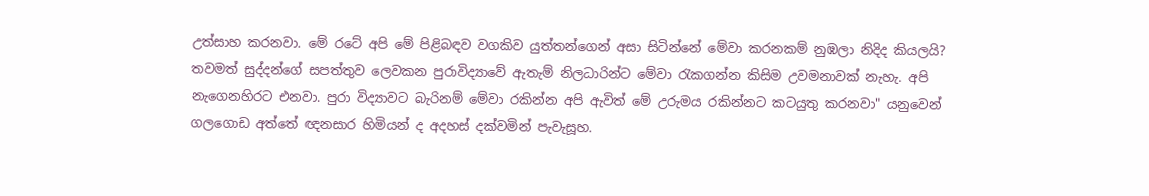උත්සාහ කරනවා. මේ රටේ අපි මේ පිළිබඳව වගකිව යුත්තන්ගෙන් අසා සිටින්නේ මේවා කරනකම් නුඹලා නිදිද කියලයි? තවමත් සුද්දන්ගේ සපත්තුව ලෙවකන පුරාවිද්‍යාවේ ඇතැම් නිලධාරින්ට මේවා රැකගන්න කිසිම උවමනාවක්‌ නැහැ. අපි නැගෙනහිරට එනවා. පුරා විද්‍යාවට බැරිනම් මේවා රකින්න අපි ඇවිත් මේ උරුමය රකින්නට කටයුතු කරනවා" යනුවෙන් ගලගොඩ අත්තේ ඥනසාර හිමියන් ද අදහස්‌ දක්‌වමින් පැවැසූහ.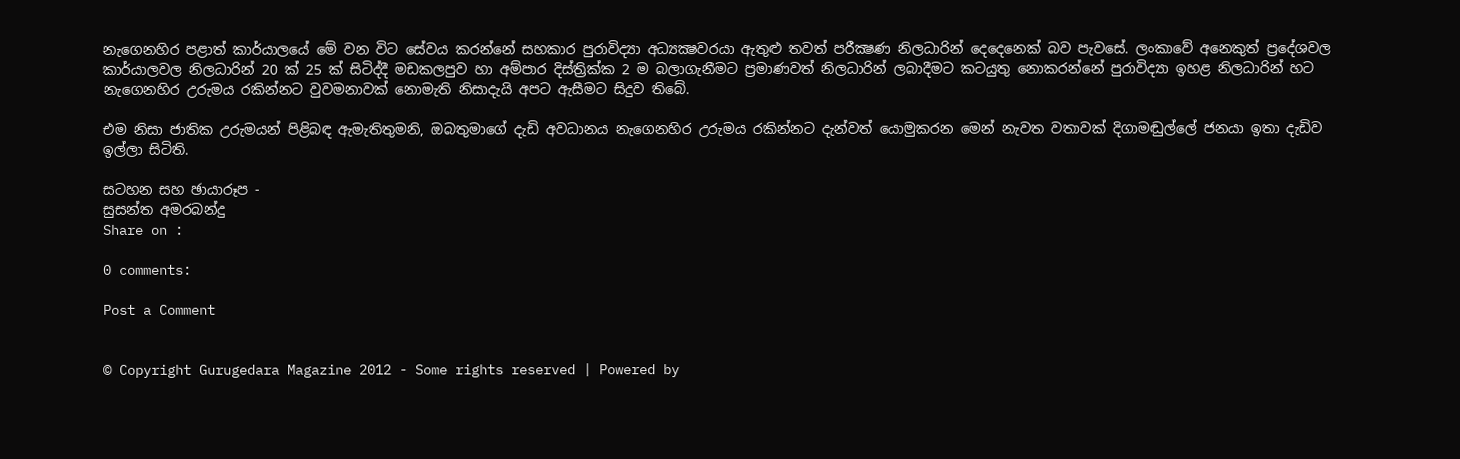නැගෙනහිර පළාත් කාර්යාලයේ මේ වන විට සේවය කරන්නේ සහකාර පුරාවිද්‍යා අධ්‍යක්‍ෂවරයා ඇතුළු තවත් පරීක්‍ෂණ නිලධාරින් දෙදෙනෙක්‌ බව පැවසේ. ලංකාවේ අනෙකුත් ප්‍රදේශවල කාර්යාලවල නිලධාරින් 20 ක්‌ 25 ක්‌ සිටිද්දී මඩකලපුව හා අම්පාර දිස්‌ත්‍රික්‌ක 2 ම බලාගැනීමට ප්‍රමාණවත් නිලධාරින් ලබාදීමට කටයුතු නොකරන්නේ පුරාවිද්‍යා ඉහළ නිලධාරින් හට නැගෙනහිර උරුමය රකින්නට වුවමනාවක්‌ නොමැති නිසාදැයි අපට ඇසීමට සිදුව තිබේ.

එම නිසා ජාතික උරුමයන් පිළිබඳ ඇමැතිතුමනි, ඔබතුමාගේ දැඩි අවධානය නැගෙනහිර උරුමය රකින්නට දැන්වත් යොමුකරන මෙන් නැවත වතාවක්‌ දිගාමඬුල්ලේ ජනයා ඉතා දැඩිව ඉල්ලා සිටිති.

සටහන සහ ඡායාරූප -
සුසන්ත අමරබන්දු
Share on :

0 comments:

Post a Comment


© Copyright Gurugedara Magazine 2012 - Some rights reserved | Powered by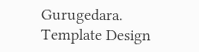Gurugedara.
Template Design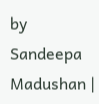by Sandeepa Madushan |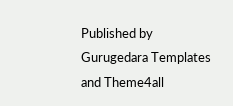Published by Gurugedara Templates and Theme4all